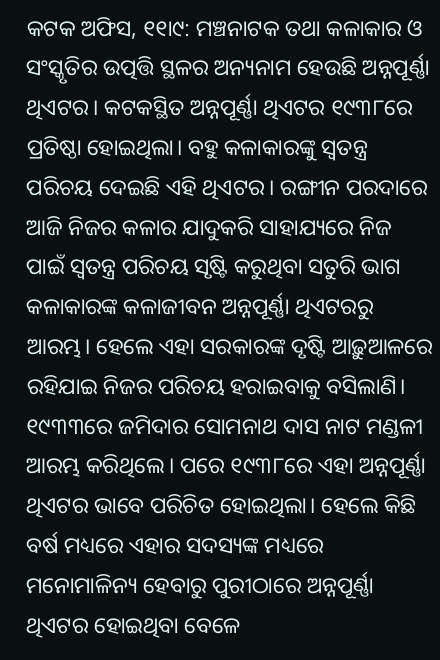କଟକ ଅଫିସ, ୧୧ା୯: ମଞ୍ଚନାଟକ ତଥା କଳାକାର ଓ ସଂସ୍କୃତିର ଉତ୍ପତ୍ତି ସ୍ଥଳର ଅନ୍ୟନାମ ହେଉଛି ଅନ୍ନପୂର୍ଣ୍ଣା ଥିଏଟର। କଟକସ୍ଥିତ ଅନ୍ନପୂର୍ଣ୍ଣା ଥିଏଟର ୧୯୩୮ରେ ପ୍ରତିଷ୍ଠା ହୋଇଥିଲା। ବହୁ କଳାକାରଙ୍କୁ ସ୍ବତନ୍ତ୍ର ପରିଚୟ ଦେଇଛି ଏହି ଥିଏଟର। ରଙ୍ଗୀନ ପରଦାରେ ଆଜି ନିଜର କଳାର ଯାଦୁକରି ସାହାଯ୍ୟରେ ନିଜ ପାଇଁ ସ୍ବତନ୍ତ୍ର ପରିଚୟ ସୃଷ୍ଟି କରୁଥିବା ସତୁରି ଭାଗ କଳାକାରଙ୍କ କଳାଜୀବନ ଅନ୍ନପୂର୍ଣ୍ଣା ଥିଏଟରରୁ ଆରମ୍ଭ। ହେଲେ ଏହା ସରକାରଙ୍କ ଦୃଷ୍ଟି ଆଢ଼ୁଆଳରେ ରହିଯାଇ ନିଜର ପରିଚୟ ହରାଇବାକୁ ବସିଲାଣି।
୧୯୩୩ରେ ଜମିଦାର ସୋମନାଥ ଦାସ ନାଟ ମଣ୍ଡଳୀ ଆରମ୍ଭ କରିଥିଲେ। ପରେ ୧୯୩୮ରେ ଏହା ଅନ୍ନପୂର୍ଣ୍ଣା ଥିଏଟର ଭାବେ ପରିଚିତ ହୋଇଥିଲା। ହେଲେ କିଛି ବର୍ଷ ମଧ୍ୟରେ ଏହାର ସଦସ୍ୟଙ୍କ ମଧ୍ୟରେ ମନୋମାଳିନ୍ୟ ହେବାରୁ ପୁରୀଠାରେ ଅନ୍ନପୂର୍ଣ୍ଣା ଥିଏଟର ହୋଇଥିବା ବେଳେ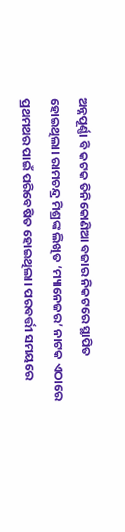ଅନ୍ନପୂର୍ଣ୍ଣା ବି କଟକ ତିନିକୋଣିଆ ବଜାର ନିକଟରେ ସ୍ଥାପିତ ହୋଇଥିଲା। ରାମଚନ୍ଦ୍ର ମିଶ୍ରଙ୍କ ଲିଖିତ ‘ମ୍ୟାନେଜର’ ନାଟକ ଏଠାରେ ପ୍ରଥମଥର ପାଇଁ ପରିବେଷିତ ହୋଇଥିଲା। ପରବର୍ତ୍ତୀ ସମୟରେ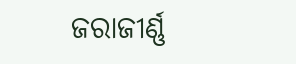ଜରାଜୀର୍ଣ୍ଣ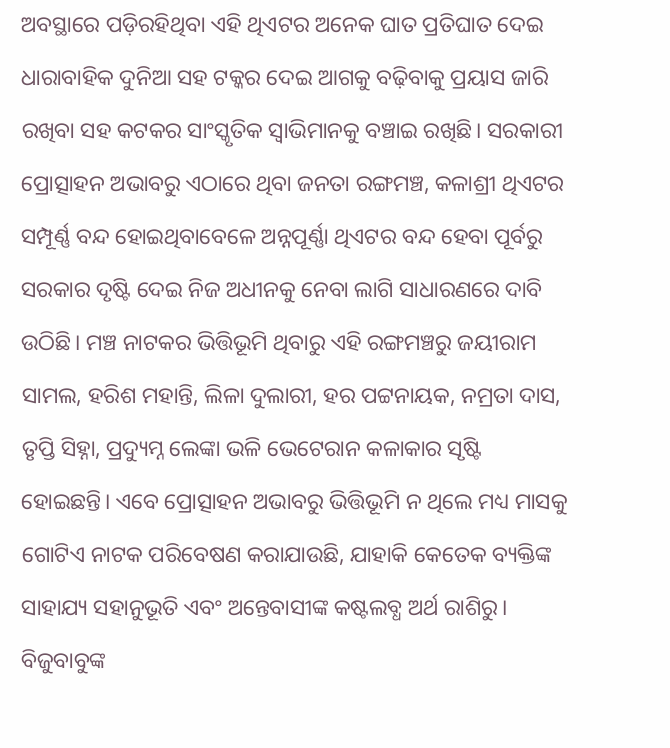ଅବସ୍ଥାରେ ପଡ଼ିରହିଥିବା ଏହି ଥିଏଟର ଅନେକ ଘାତ ପ୍ରତିଘାତ ଦେଇ ଧାରାବାହିକ ଦୁନିଆ ସହ ଟକ୍କର ଦେଇ ଆଗକୁ ବଢ଼ିବାକୁ ପ୍ରୟାସ ଜାରି ରଖିବା ସହ କଟକର ସାଂସ୍କୃତିକ ସ୍ବାଭିମାନକୁ ବଞ୍ଚାଇ ରଖିଛି। ସରକାରୀ ପ୍ରୋତ୍ସାହନ ଅଭାବରୁ ଏଠାରେ ଥିବା ଜନତା ରଙ୍ଗମଞ୍ଚ, କଳାଶ୍ରୀ ଥିଏଟର ସମ୍ପୂର୍ଣ୍ଣ ବନ୍ଦ ହୋଇଥିବାବେଳେ ଅନ୍ନପୂର୍ଣ୍ଣା ଥିଏଟର ବନ୍ଦ ହେବା ପୂର୍ବରୁ ସରକାର ଦୃଷ୍ଟି ଦେଇ ନିଜ ଅଧୀନକୁ ନେବା ଲାଗି ସାଧାରଣରେ ଦାବି ଉଠିଛି। ମଞ୍ଚ ନାଟକର ଭିତ୍ତିଭୂମି ଥିବାରୁ ଏହି ରଙ୍ଗମଞ୍ଚରୁ ଜୟୀରାମ ସାମଲ, ହରିଶ ମହାନ୍ତି, ଲିଳା ଦୁଲାରୀ, ହର ପଟ୍ଟନାୟକ, ନମ୍ରତା ଦାସ, ତୃପ୍ତି ସିହ୍ନା, ପ୍ରଦ୍ୟୁମ୍ନ ଲେଙ୍କା ଭଳି ଭେଟେରାନ କଳାକାର ସୃଷ୍ଟି ହୋଇଛନ୍ତି। ଏବେ ପ୍ରୋତ୍ସାହନ ଅଭାବରୁ ଭିତ୍ତିଭୂମି ନ ଥିଲେ ମଧ୍ୟ ମାସକୁ ଗୋଟିଏ ନାଟକ ପରିବେଷଣ କରାଯାଉଛି, ଯାହାକି କେତେକ ବ୍ୟକ୍ତିଙ୍କ ସାହାଯ୍ୟ ସହାନୁଭୂତି ଏବଂ ଅନ୍ତେବାସୀଙ୍କ କଷ୍ଟଲବ୍ଧ ଅର୍ଥ ରାଶିରୁ। ବିଜୁବାବୁଙ୍କ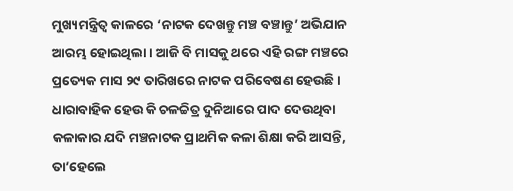ମୁଖ୍ୟମନ୍ତ୍ରିତ୍ୱ କାଳରେ ‘ନାଟକ ଦେଖନ୍ତୁ ମଞ୍ଚ ବଞ୍ଚାନ୍ତୁ’ ଅଭିଯାନ ଆରମ୍ଭ ହୋଇଥିଲା। ଆଜି ବି ମାସକୁ ଥରେ ଏହି ରଙ୍ଗ ମଞ୍ଚରେ ପ୍ରତ୍ୟେକ ମାସ ୨୯ ତାରିଖରେ ନାଟକ ପରିବେଷଣ ହେଉଛି। ଧାରାବାହିକ ହେଉ କି ଚଳଚ୍ଚିତ୍ର ଦୁନିଆରେ ପାଦ ଦେଉଥିବା କଳାକାର ଯଦି ମଞ୍ଚନାଟକ ପ୍ରାଥମିକ କଳା ଶିକ୍ଷା କରି ଆସନ୍ତି, ତା’ହେଲେ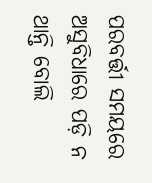ପରବର୍ତ୍ତୀ ସମୟରେ ଅସୁବିଧାରେ ପଡ଼ି ନ ଥାନ୍ତି ବୋଲି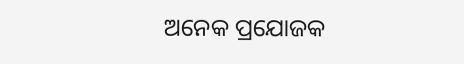ଅନେକ ପ୍ରଯୋଜକ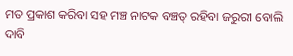ମତ ପ୍ରକାଶ କରିବା ସହ ମଞ୍ଚ ନାଟକ ବଞ୍ଚତ୍ ରହିବା ଜରୁରୀ ବୋଲି ଦାବି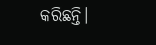କରିଛନ୍ତି।